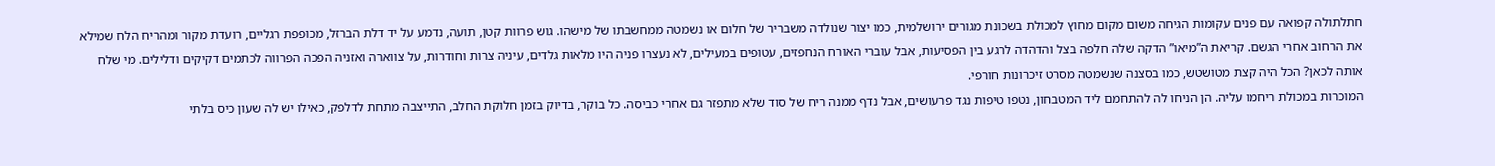חתלתולה קפואה עם פנים עקומות הגיחה משום מקום מחוץ למכולת בשכונת מגורים ירושלמית, כמו יצור שנולדה משבריר של חלום או נשמטה ממחשבתו של מישהו. גוש פרוות קטן, תועה, נדמע על יד דלת הברזל, מכופפת רגליים, רועדת מקור ומהריח הלח שמילא את הרחוב אחרי הגשם. קריאת ה”מיאו” הדקה שלה חלפה בצל והדהדה לרגע בין הפסיעות, אבל עוברי האורח הנחפזים, עטופים במעילים, לא נעצרו פניה היו מלאות גלדים, עיניה צרות וחודרות, על צווארה ואזניה הפכה הפרווה לכתמים דקיקים ודלילים. מי שלח אותה לכאן? הכל היה קצת מטושטש, כמו בסצנה שנשמטה מסרט זיכרונות חורפי.
המוכרות במכולת ריחמו עליה. הן הניחו לה להתחמם ליד המטבחון, נטפו טיפות נגד פרעושים, אבל נדף ממנה ריח של סוד שלא מתפזר גם אחרי כביסה. כל בוקר, בדיוק בזמן חלוקת החלב, התייצבה מתחת לדלפק, כאילו יש לה שעון כיס בלתי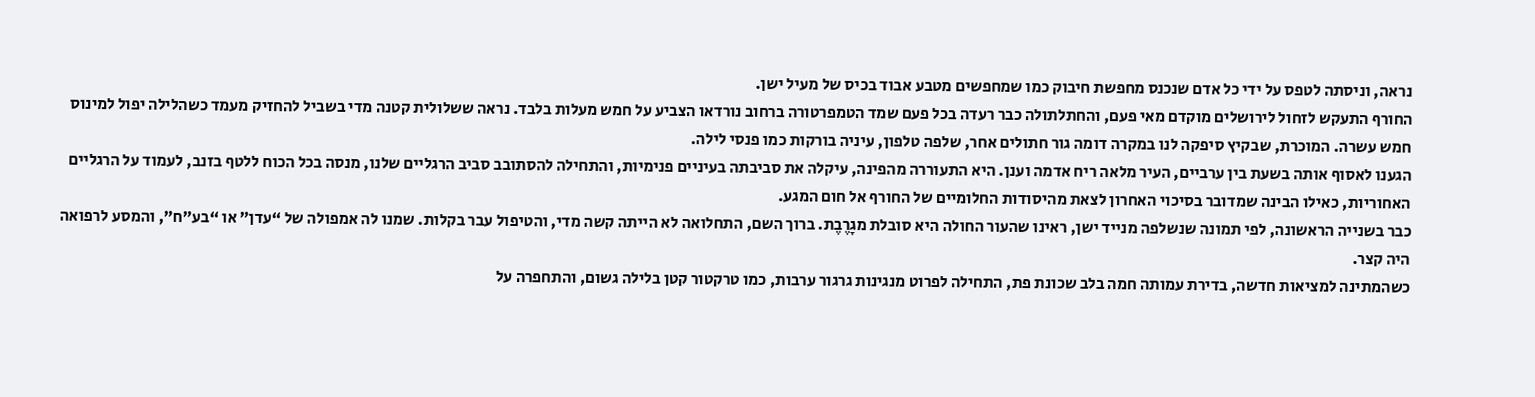נראה, וניסתה לטפס על ידי כל אדם שנכנס מחפשת חיבוק כמו שמחפשים מטבע אבוד בכיס של מעיל ישן.
החורף התעקש לזחול לירושלים מוקדם מאי פעם, והחתלתולה כבר רעדה בכל פעם שמד הטמפרטורה ברחוב נורדאו הצביע על חמש מעלות בלבד. נראה ששלולית קטנה מדי בשביל להחזיק מעמד כשהלילה יפול למינוס חמש עשרה. המוכרת, שבקיץ סיפקה לנו במקרה דומה גור חתולים אחר, שלפה טלפון, עיניה בורקות כמו פנסי לילה.
הגענו לאסוף אותה בשעת בין ערביים, העיר מלאה ריח אדמה וענן. היא התעוררה מהפינה, עיקלה את סביבתה בעיניים פנימיות, והתחילה להסתובב סביב הרגליים שלנו, מנסה בכל הכוח ללטף בזנב, לעמוד על הרגליים האחוריות, כאילו הבינה שמדובר בסיכוי האחרון לצאת מהיסודות החלומיים של החורף אל חום המגע.
כבר בשנייה הראשונה, לפי תמונה שנשלפה מנייד ישן, ראינו שהעור החולה היא סובלת מגָרֶבֶת. ברוך השם, התחלואה לא הייתה קשה מדי, והטיפול עבר בקלות. שמנו לה אמפולה של “עדן” או “בע”ח”, והמסע לרפואה היה קצר.
כשהמתינה למציאות חדשה, בדירת עמותה חמה בלב שכונת פת, התחילה לפרוט מנגינות גרגור ערבות, כמו טרקטור קטן בלילה גשום, והתחפרה על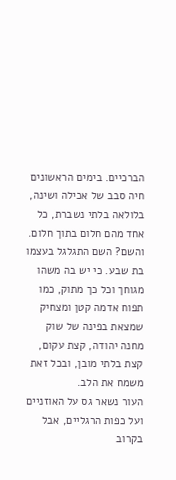הברכיים. בימים הראשונים חיה סבב של אכילה ושינה, בלולאה בלתי נשברת, כל אחד מהם חלום בתוך חלום.
והשם? השם התגלגל בעצמו בת שבע. כי יש בה משהו מגוחך וכל כך מתוק, כמו תפוח אדמה קטן ומצחיק שמצאת בפינה של שוק מחנה יהודה, קצת עקום, קצת בלתי מובן, ובכל זאת משמח את הלב.
העור נשאר גס על האוזניים ועל כפות הרגליים, אבל בקרוב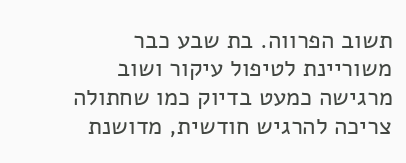תשוב הפרווה. בת שבע כבר משוריינת לטיפול עיקור ושוב מרגישה כמעט בדיוק כמו שחתולה צריכה להרגיש חודשית, מדושנת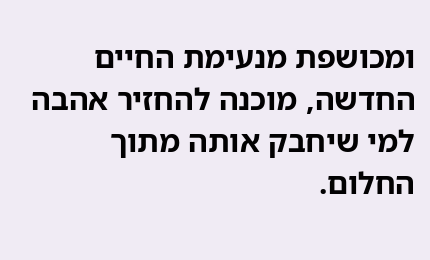ומכושפת מנעימת החיים החדשה, מוכנה להחזיר אהבה למי שיחבק אותה מתוך החלום.